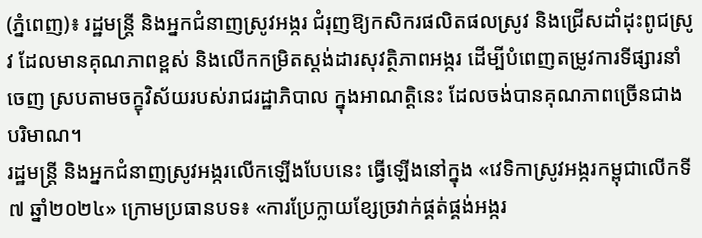(ភ្នំពេញ)៖ រដ្ឋមន្រ្តី និងអ្នកជំនាញស្រូវអង្ករ ជំរុញឱ្យកសិករផលិតផលស្រូវ និងជ្រើសដាំដុះពូជស្រូវ ដែលមានគុណភាពខ្ពស់ និងលើកកម្រិតស្តង់ដារសុវត្ថិភាពអង្ករ ដើម្បីបំពេញតម្រូវការទីផ្សារនាំចេញ ស្របតាមចក្ខុវិស័យរបស់រាជរដ្ឋាភិបាល ក្នុងអាណត្តិនេះ ដែលចង់បានគុណភាពច្រើនជាងបរិមាណ។
រដ្ឋមន្រ្តី និងអ្នកជំនាញស្រូវអង្ករលើកឡើងបែបនេះ ធ្វើឡើងនៅក្នុង «វេទិកាស្រូវអង្ករកម្ពុជាលើកទី៧ ឆ្នាំ២០២៤» ក្រោមប្រធានបទ៖ «ការប្រែក្លាយខ្សែច្រវាក់ផ្គត់ផ្គង់អង្ករ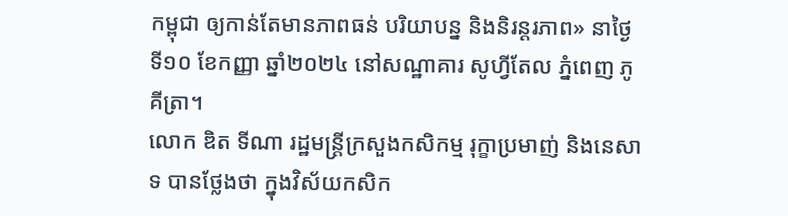កម្ពុជា ឲ្យកាន់តែមានភាពធន់ បរិយាបន្ន និងនិរន្ដរភាព» នាថ្ងៃទី១០ ខែកញ្ញា ឆ្នាំ២០២៤ នៅសណ្ឋាគារ សូហ្វីតែល ភ្នំពេញ ភូគីត្រា។
លោក ឌិត ទីណា រដ្ឋមន្រ្តីក្រសួងកសិកម្ម រុក្ខាប្រមាញ់ និងនេសាទ បានថ្លែងថា ក្នុងវិស័យកសិក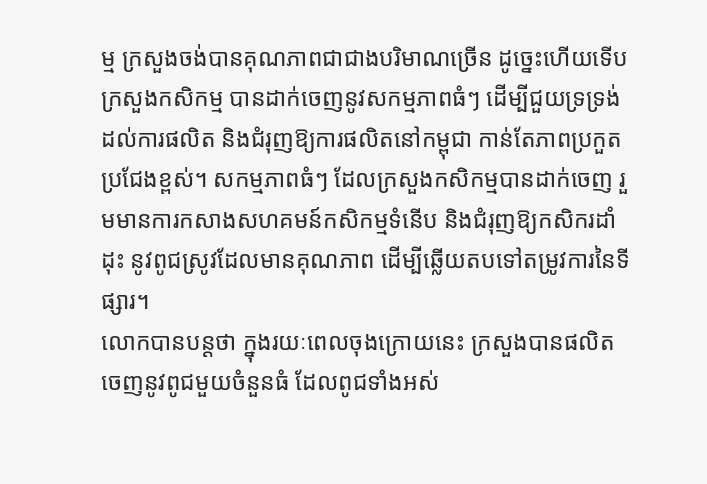ម្ម ក្រសួងចង់បានគុណភាពជាជាងបរិមាណច្រើន ដូច្នេះហើយទើបក្រសួងកសិកម្ម បានដាក់ចេញនូវសកម្មភាពធំៗ ដើម្បីជួយទ្រទ្រង់ដល់ការផលិត និងជំរុញឱ្យការផលិតនៅកម្ពុជា កាន់តែភាពប្រកួតប្រជែងខ្ពស់។ សកម្មភាពធំៗ ដែលក្រសួងកសិកម្មបានដាក់ចេញ រួមមានការកសាងសហគមន៍កសិកម្មទំនើប និងជំរុញឱ្យកសិករដាំដុះ នូវពូជស្រូវដែលមានគុណភាព ដើម្បីឆ្លើយតបទៅតម្រូវការនៃទីផ្សារ។
លោកបានបន្តថា ក្នុងរយៈពេលចុងក្រោយនេះ ក្រសួងបានផលិតចេញនូវពូជមួយចំនួនធំ ដែលពូជទាំងអស់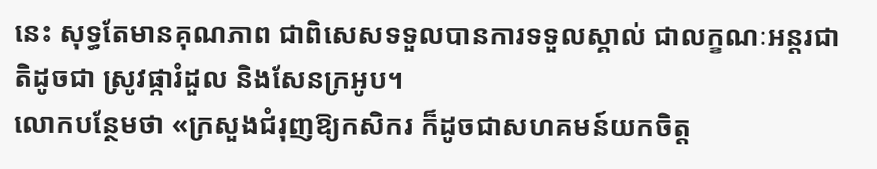នេះ សុទ្ធតែមានគុណភាព ជាពិសេសទទួលបានការទទួលស្គាល់ ជាលក្ខណៈអន្តរជាតិដូចជា ស្រូវផ្ការំដួល និងសែនក្រអូប។
លោកបន្ថែមថា «ក្រសួងជំរុញឱ្យកសិករ ក៏ដូចជាសហគមន៍យកចិត្ត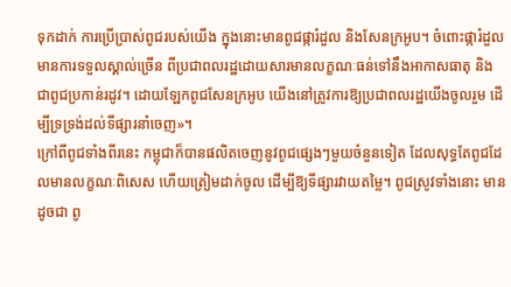ទុកដាក់ ការប្រើប្រាស់ពូជរបស់យើង ក្នុងនោះមានពូជផ្ការំដួល និងសែនក្រអូប។ ចំពោះផ្ការំដួល មានការទទួលស្គាល់ច្រើន ពីប្រជាពលរដ្ឋដោយសារមានលក្ខណៈធន់ទៅនឹងអាកាសធាតុ និងជាពូជប្រកាន់រដូវ។ ដោយឡែកពូជសែនក្រអូប យើងនៅត្រូវការឱ្យប្រជាពលរដ្ឋយើងចូលរួម ដើម្បីទ្រទ្រង់ដល់ទីផ្សារនាំចេញ»។
ក្រៅពីពូជទាំងពីរនេះ កម្ពុជាក៏បានផលិតចេញនូវពូជផ្សេងៗមួយចំនួនទៀត ដែលសុទ្ធតែពូជដែលមានលក្ខណៈពិសេស ហើយត្រៀមដាក់ចូល ដើម្បីឱ្យទីផ្សារវាយតម្លៃ។ ពូជស្រូវទាំងនោះ មានដូចជា ពូ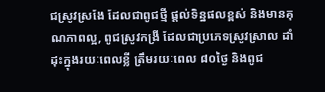ជស្រូវស្រងែ ដែលជាពូជថ្មី ផ្តល់ទិន្នផលខ្ពស់ និងមានគុណភាពល្អ, ពូជស្រូវកង្រី ដែលជាប្រភេទស្រូវស្រាល ដាំដុះក្នុងរយៈពេលខ្លី ត្រឹមរយៈពេល ៨០ថ្ងៃ និងពូជ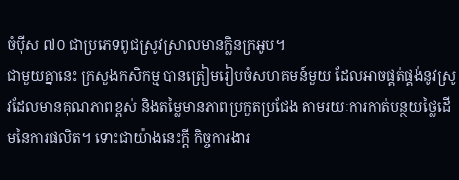ចំប៉ីស ៧០ ជាប្រភេទពូជស្រូវស្រាលមានក្លិនក្រអូប។
ជាមួយគ្នានេះ ក្រសួងកសិកម្ម បានត្រៀមរៀបចំសហគមន៍មួយ ដែលអាចផ្គត់ផ្គង់នូវស្រូវដែលមានគុណភាពខ្ពស់ និងតម្លៃមានភាពប្រកួតប្រជែង តាមរយៈការកាត់បន្ថយថ្លៃដើមនៃការផលិត។ ទោះជាយ៉ាងនេះក្តី កិច្ចការងារ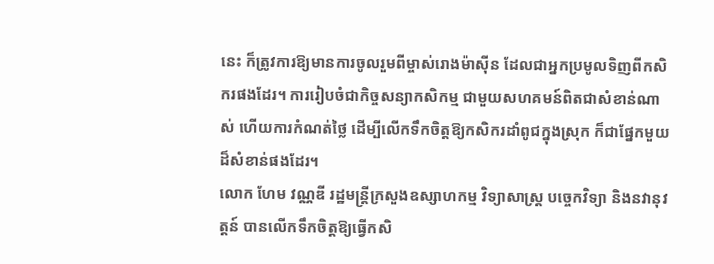នេះ ក៏ត្រូវការឱ្យមានការចូលរួមពីម្ចាស់រោងម៉ាស៊ីន ដែលជាអ្នកប្រមូលទិញពីកសិករផងដែរ។ ការរៀបចំជាកិច្ចសន្យាកសិកម្ម ជាមួយសហគមន៍ពិតជាសំខាន់ណាស់ ហើយការកំណត់ថ្លៃ ដើម្បីលើកទឹកចិត្តឱ្យកសិករដាំពូជក្នុងស្រុក ក៏ជាផ្នែកមួយដ៏សំខាន់ផងដែរ។
លោក ហែម វណ្ណឌី រដ្ឋមន្រ្តីក្រសួងឧស្សាហកម្ម វិទ្យាសាស្រ្ត បច្ចេកវិទ្យា និងនវានុវត្តន៍ បានលើកទឹកចិត្តឱ្យធ្វើកសិ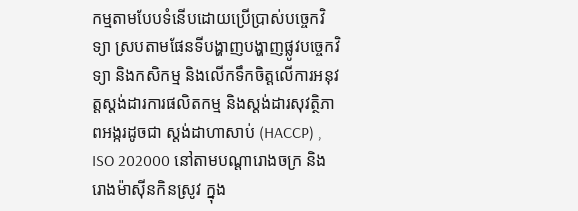កម្មតាមបែបទំនើបដោយប្រើប្រាស់បច្ចេកវិទ្យា ស្របតាមផែនទីបង្ហាញបង្ហាញផ្លូវបច្ចេកវិទ្យា និងកសិកម្ម និងលើកទឹកចិត្តលើការអនុវត្តស្តង់ដារការផលិតកម្ម និងស្តង់ដារសុវត្ថិភាពអង្ករដូចជា ស្តង់ដាហាសាប់ (HACCP) , ISO 202000 នៅតាមបណ្តារោងចក្រ និងរោងម៉ាស៊ីនកិនស្រូវ ក្នុង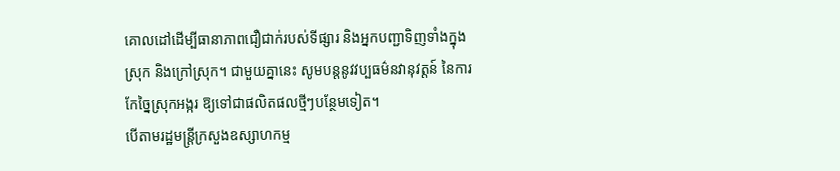គោលដៅដើម្បីធានាភាពជឿជាក់របស់ទីផ្សារ និងអ្នកបញ្ជាទិញទាំងក្នុងស្រុក និងក្រៅស្រុក។ ជាមួយគ្នានេះ សូមបន្តនូវវប្បធម៌នវានុវត្តន៍ នៃការកែច្នៃស្រុកអង្ករ ឱ្យទៅជាផលិតផលថ្មីៗបន្ថែមទៀត។
បើតាមរដ្ឋមន្រ្តីក្រសួងឧស្សាហកម្ម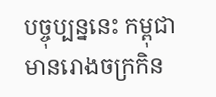បច្ចុប្បន្ននេះ កម្ពុជាមានរោងចក្រកិន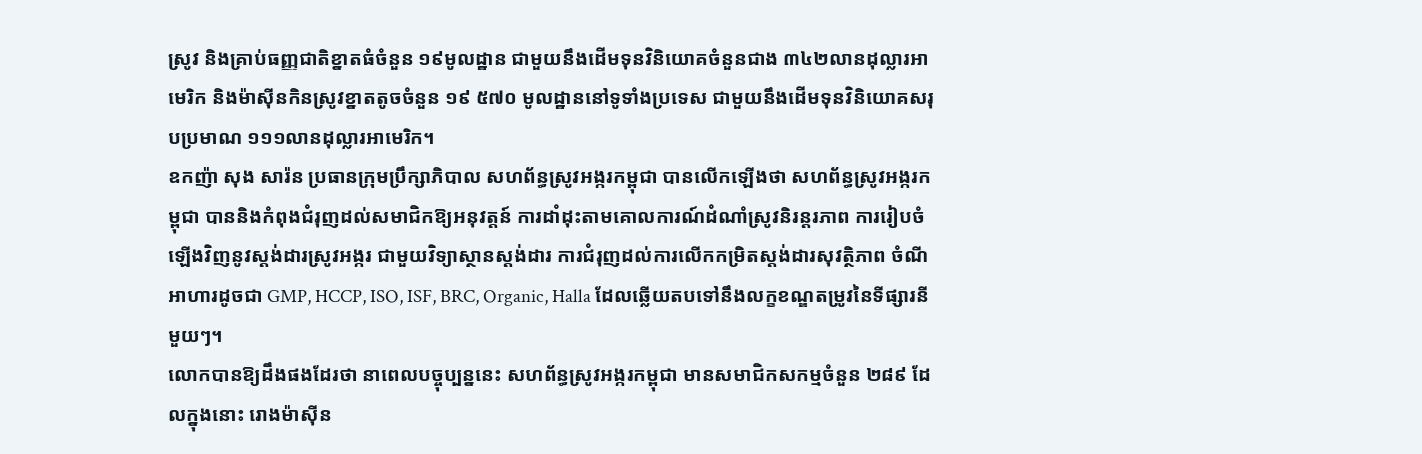ស្រូវ និងគ្រាប់ធញ្ញជាតិខ្នាតធំចំនួន ១៩មូលដ្ឋាន ជាមួយនឹងដើមទុនវិនិយោគចំនួនជាង ៣៤២លានដុល្លារអាមេរិក និងម៉ាស៊ីនកិនស្រូវខ្នាតតូចចំនួន ១៩ ៥៧០ មូលដ្ឋាននៅទូទាំងប្រទេស ជាមួយនឹងដើមទុនវិនិយោគសរុបប្រមាណ ១១១លានដុល្លារអាមេរិក។
ឧកញ៉ា សុង សារ៉ន ប្រធានក្រុមប្រឹក្សាភិបាល សហព័ន្ធស្រូវអង្ករកម្ពុជា បានលើកឡើងថា សហព័ន្ធស្រូវអង្ករកម្ពុជា បាននិងកំពុងជំរុញដល់សមាជិកឱ្យអនុវត្តន៍ ការដាំដុះតាមគោលការណ៍ដំណាំស្រូវនិរន្តរភាព ការរៀបចំឡើងវិញនូវស្តង់ដារស្រូវអង្ករ ជាមួយវិទ្យាស្ថានស្តង់ដារ ការជំរុញដល់ការលើកកម្រិតស្តង់ដារសុវត្ថិភាព ចំណីអាហារដូចជា GMP, HCCP, ISO, ISF, BRC, Organic, Halla ដែលឆ្លើយតបទៅនឹងលក្ខខណ្ឌតម្រូវនៃទីផ្សារនីមួយៗ។
លោកបានឱ្យដឹងផងដែរថា នាពេលបច្ចុប្បន្ននេះ សហព័ន្ធស្រូវអង្ករកម្ពុជា មានសមាជិកសកម្មចំនួន ២៨៩ ដែលក្នុងនោះ រោងម៉ាស៊ីន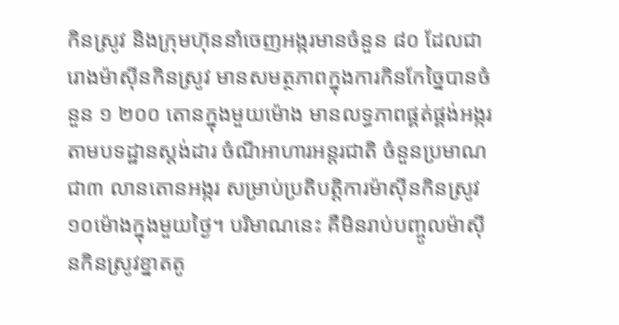កិនស្រូវ និងក្រុមហ៊ុននាំចេញអង្ករមានចំនួន ៨០ ដែលជារោងម៉ាស៊ីនកិនស្រូវ មានសមត្ថភាពក្នុងការកិនកែច្នៃបានចំនួន ១ ២០០ តោនក្នុងមួយម៉ោង មានលទ្ធភាពផ្គត់ផ្គង់អង្ករតាមបទដ្ឋានស្តង់ដារ ចំណីអាហារអន្តរជាតិ ចំនួនប្រមាណជា៣ លានតោនអង្ករ សម្រាប់ប្រតិបត្តិការម៉ាស៊ីនកិនស្រូវ ១០ម៉ោងក្នុងមួយថ្ងៃ។ បរិមាណនេះ គឺមិនរាប់បញ្ចូលម៉ាស៊ីនកិនស្រូវខ្នាតតូ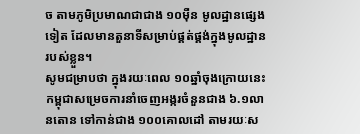ច តាមភូមិប្រមាណជាជាង ១០ម៉ឺន មូលដ្ឋានផ្សេងទៀត ដែលមានតួនាទីសម្រាប់ផ្គត់ផ្គង់ក្នុងមូលដ្ឋានរបស់ខ្លួន។
សូមជម្រាបថា ក្នុងរយៈពេល ១០ឆ្នាំចុងក្រោយនេះ កម្ពុជាសម្រេចការនាំចេញអង្ករចំនួនជាង ៦.១លានតោន ទៅកាន់ជាង ១០០គោលដៅ តាមរយៈស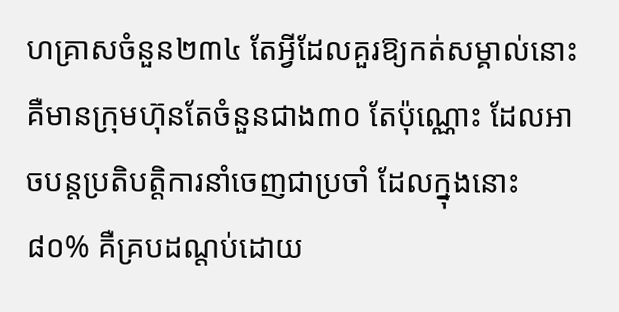ហគ្រាសចំនួន២៣៤ តែអ្វីដែលគួរឱ្យកត់សម្គាល់នោះ គឺមានក្រុមហ៊ុនតែចំនួនជាង៣០ តែប៉ុណ្ណោះ ដែលអាចបន្តប្រតិបត្តិការនាំចេញជាប្រចាំ ដែលក្នុងនោះ ៨០% គឺគ្របដណ្តប់ដោយ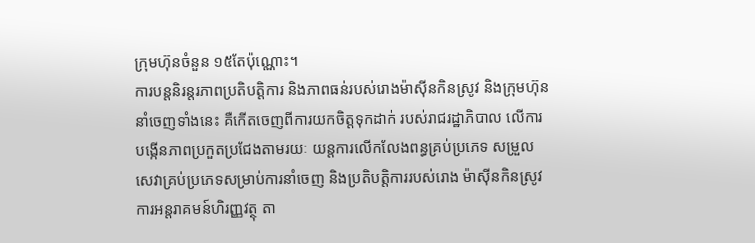ក្រុមហ៊ុនចំនួន ១៥តែប៉ុណ្ណោះ។
ការបន្តនិរន្តរភាពប្រតិបត្តិការ និងភាពធន់របស់រោងម៉ាស៊ីនកិនស្រូវ និងក្រុមហ៊ុននាំចេញទាំងនេះ គឺកើតចេញពីការយកចិត្តទុកដាក់ របស់រាជរដ្ឋាភិបាល លើការបង្កើនភាពប្រកួតប្រជែងតាមរយៈ យន្តការលើកលែងពន្ធគ្រប់ប្រភេទ សម្រួលសេវាគ្រប់ប្រភេទសម្រាប់ការនាំចេញ និងប្រតិបត្តិការរបស់រោង ម៉ាស៊ីនកិនស្រូវ ការអន្តរាគមន៍ហិរញ្ញវត្ថុ តា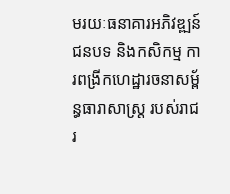មរយៈធនាគារអភិវឌ្ឍន៍ជនបទ និងកសិកម្ម ការពង្រីកហេដ្ឋារចនាសម្ព័ន្ធធារាសាស្ត្រ របស់រាជរ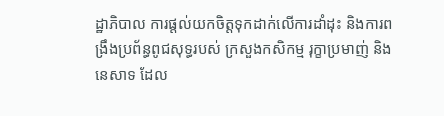ដ្ឋាភិបាល ការផ្តល់យកចិត្តទុកដាក់លើការដាំដុះ និងការពង្រឹងប្រព័ន្ធពូជសុទ្ធរបស់ ក្រសួងកសិកម្ម រុក្ខាប្រមាញ់ និងនេសាទ ដែល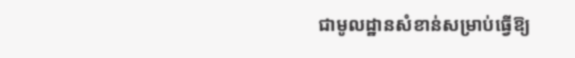ជាមូលដ្ឋានសំខាន់សម្រាប់ធ្វើឱ្យ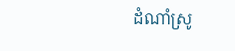ដំណាំស្រូ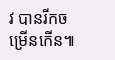វ បានរីកចម្រើនកើន៕